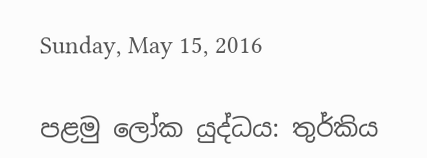Sunday, May 15, 2016

පළමු ලෝක යුද්ධය: තුර්කිය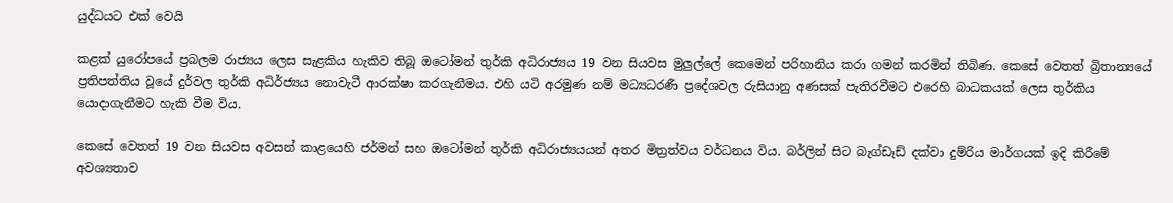යුද්ධයට එක් වෙයි

කළක් යුරෝපයේ ප්‍රබලම රාජ්‍යය ලෙස සැළකිය හැකිව තිබූ ඔටෝමන් තුර්කි අධිරාජ්‍යය 19 වන සියවස මුලුල්ලේ කෙමෙන් පරිහානිය කරා ගමන් කරමින් තිබිණ. කෙසේ වෙතත් බ්‍රිතාන්‍යයේ ප්‍රතිපත්තිය වූයේ දුර්වල තුර්කි අධිර්ජ්‍යය නොවැටී ආරක්ෂා කරගැනීමය. එහි යටි අරමුණ නම් මධ්‍යධරණී ප්‍රදේශවල රුසියානු අණසක් පැතිරවීමට එරෙහි බාධකයක් ලෙස තුර්කිය යොදාගැනීමට හැකි වීම විය.

කෙසේ වෙතත් 19 වන සියවස අවසන් කාළයෙහි ජර්මන් සහ ඔටෝමන් තුර්කි අධිරාජ්‍යයයන් අතර මිත්‍රත්වය වර්ධනය විය. බර්ලින් සිට බැග්ඩෑඩ් දක්වා දුම්රිය මාර්ගයක් ඉදි කිරීමේ අවශ්‍යතාව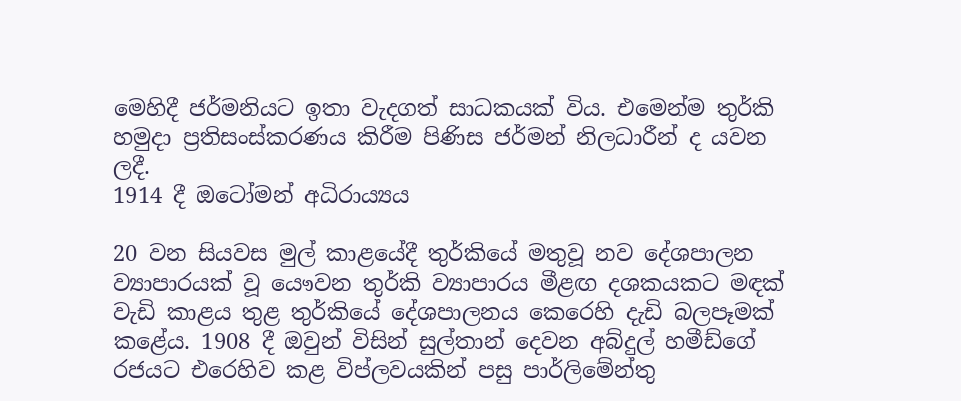මෙහිදී ජර්මනියට ඉතා වැදගත් සාධකයක් විය. එමෙන්ම තුර්කි හමුදා ප්‍රතිසංස්කරණය කිරීම පිණිස ජර්මන් නිලධාරීන් ද යවන ලදී.
1914 දී ඔටෝමන් අධිරාය්‍යය

20 වන සියවස මුල් කාළයේදී තුර්කියේ මතුවූ නව දේශපාලන ව්‍යාපාරයක් වූ යෞවන තුර්කි ව්‍යාපාරය මීළඟ දශකයකට මඳක් වැඩි කාළය තුළ තුර්කියේ දේශපාලනය කෙරෙහි දැඩි බලපෑමක් කළේය. 1908 දී ඔවුන් විසින් සුල්තාන් දෙවන අබ්දුල් හමීඩ්ගේ රජයට එරෙහිව කළ විප්ලවයකින් පසු පාර්ලිමේන්තු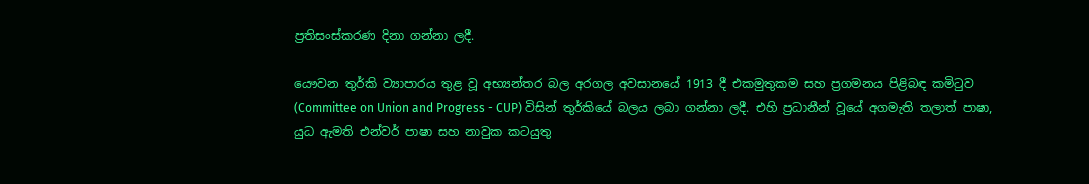ප්‍රතිසංස්කරණ දිනා ගන්නා ලදී.

යෞවන තුර්කි ව්‍යාපාරය තුළ වූ අභ්‍යන්තර බල අරගල අවසානයේ 1913 දී එකමුතුකම සහ ප්‍රගමනය පිළිබඳ කමිටුව (Committee on Union and Progress - CUP) විසින් තුර්කියේ බලය ලබා ගන්නා ලදී. එහි ප්‍රධානීන් වූයේ අගමැති තලාත් පාෂා, යුධ ඇමති එන්වර් පාෂා සහ නාවුක කටයුතු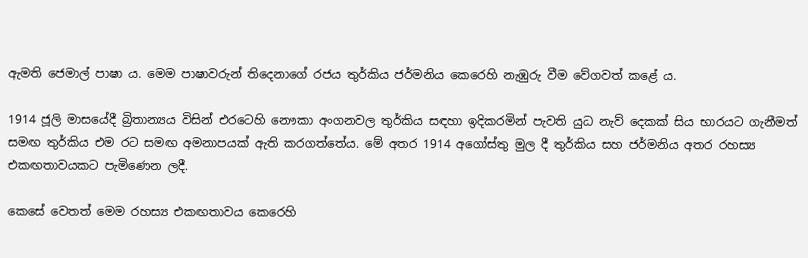ඇමති ජෙමාල් පාෂා ය. මෙම පාෂාවරුන් තිදෙනාගේ රජය තුර්කිය ජර්මනිය කෙරෙහි නැඹුරු වීම වේගවත් කළේ ය.

1914 ජූලි මාසයේදී බ්‍රිතාන්‍යය විසින් එරටෙහි නෞකා අංගනවල තුර්කිය සඳහා ඉදිකරමින් පැවති යුධ නැව් දෙකක් සිය භාරයට ගැනීමත් සමඟ තුර්කිය එම රට සමඟ අමනාපයක් ඇති කරගත්තේය. මේ අතර 1914 අගෝස්තු මුල දී තුර්කිය සහ ජර්මනිය අතර රහස්‍ය එකඟතාවයකට පැමිණෙන ලදී.

කෙසේ වෙතත් මෙම රහස්‍ය එකඟතාවය කෙරෙහි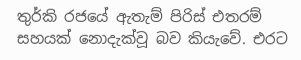තුර්කි රජයේ ඇතැම් පිරිස් එතරම් සහයක් නොදැක්වූ බව කියැවේ. එරට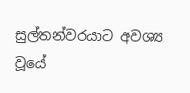සුල්තන්වරයාට අවශ්‍ය වූයේ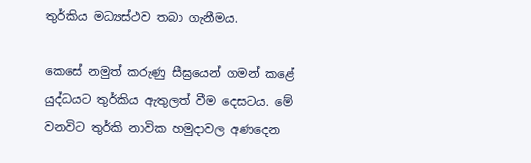තුර්කිය මධ්‍යස්ථව තබා ගැනීමය.

කෙසේ නමුත් කරුණු සීඝ්‍රයෙන් ගමන් කළේ යුද්ධයට තුර්කිය ඇතුලත් වීම දෙසටය. මේ වනවිට තුර්කි නාවික හමුදාවල අණදෙන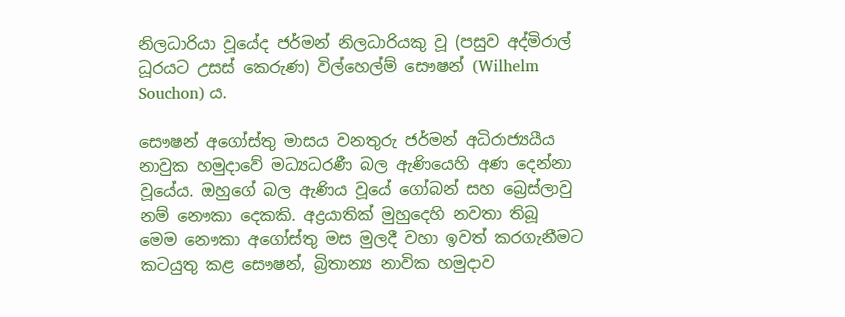නිලධාරියා වූයේද ජර්මන් නිලධාරියකු වූ (පසුව අද්මිරාල් ධූරයට උසස් කෙරුණ) විල්හෙල්ම් සෞෂන් (Wilhelm Souchon) ය.

සෞෂන් අගෝස්තු මාසය වනතුරු ජර්මන් අධිරාජ්‍යයීය නාවුක හමුදාවේ මධ්‍යධරණී බල ඇණියෙහි අණ දෙන්නා වූයේය. ඔහුගේ බල ඇණිය වූයේ ගෝබන් සහ බ්‍රෙස්ලාවු නම් නෞකා දෙකකි. අද්‍රයාතික් මුහුදෙහි නවතා තිබූ මෙම නෞකා අගෝස්තු මස මුලදී වහා ඉවත් කරගැනීමට කටයුතු කළ සෞෂන්, බ්‍රිතාන්‍ය නාවික හමුදාව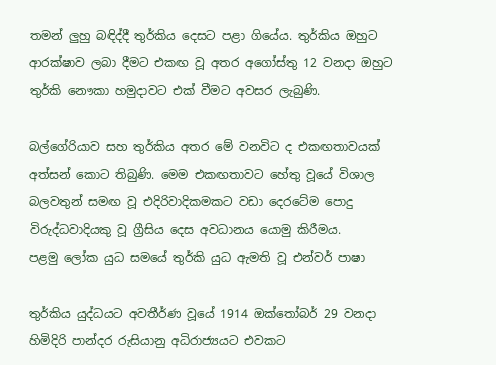තමන් ලුහු බඳිද්දී තුර්කිය දෙසට පළා ගියේය. තුර්කිය ඔහුට ආරක්ෂාව ලබා දීමට එකඟ වූ අතර අගෝස්තු 12 වනදා ඔහුට තුර්කි නෞකා හමුදාවට එක් වීමට අවසර ලැබුණි.

බල්ගේරියාව සහ තුර්කිය අතර මේ වනවිට ද එකඟතාවයක් අත්සන් කොට තිබුණි. මෙම එකඟතාවට හේතු වූයේ විශාල බලවතුන් සමඟ වූ එදිරිවාදිකමකට වඩා දෙරටේම පොදු විරුද්ධවාදියකු වූ ග්‍රීසිය දෙස අවධානය යොමු කිරීමය.
පළමු ලෝක යුධ සමයේ තුර්කි යුධ ඇමති වූ එන්වර් පාෂා

තුර්කිය යුද්ධයට අවතීර්ණ වූයේ 1914 ඔක්තෝබර් 29 වනදා හිමිදිරි පාන්දර රුසියානු අධිරාජ්‍යයට එවකට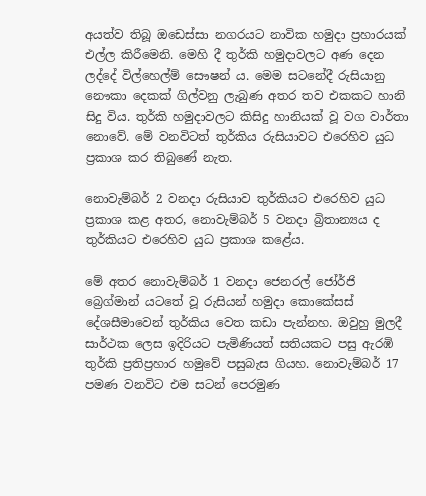අයත්ව තිබූ ඔඩෙස්සා නගරයට නාවික හමුදා ප්‍රහාරයක් එල්ල කිරීමෙනි. මෙහි දී තුර්කි හමුදාවලට අණ දෙන ලද්දේ විල්හෙල්ම් සෞෂන් ය. මෙම සටනේදී රුසියානු නෞකා දෙකක් ගිල්වනු ලැබුණ අතර තව එකකට හානි සිදු විය. තුර්කි හමුදාවලට කිසිදු හානියක් වූ වග වාර්තා නොවේ. මේ වනවිටත් තුර්කිය රුසියාවට එරෙහිව යුධ ප්‍රකාශ කර තිබුණේ නැත.

නොවැම්බර් 2 වනදා රුසියාව තුර්කියට එරෙහිව යුධ ප්‍රකාශ කළ අතර, නොවැම්බර් 5 වනදා බ්‍රිතාන්‍යය ද තුර්කියට එරෙහිව යුධ ප්‍රකාශ කළේය.

මේ අතර නොවැම්බර් 1 වනදා ජෙනරල් ජෝර්ජි බ්‍රෙග්මාන් යටතේ වූ රුසියන් හමුදා කොකේසස් දේශසීමාවෙන් තුර්කිය වෙත කඩා පැන්නහ. ඔවුහු මුලදී සාර්ථක ලෙස ඉදිරියට පැමිණියත් සතියකට පසු ඇරඹි තුර්කි ප්‍රතිප්‍රහාර හමුවේ පසුබැස ගියහ. නොවැම්බර් 17 පමණ වනවිට එම සටන් පෙරමුණ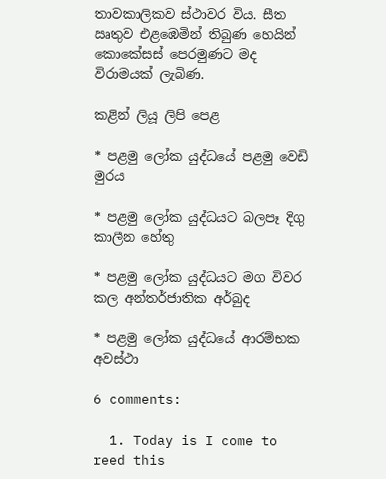තාවකාලිකව ස්ථාවර විය. සීත ඍතුව එළඹෙමින් තිබුණ හෙයින් කොකේසස් පෙරමුණට මද විරාමයක් ලැබිණ.

කළින් ලියූ ලිපි පෙළ

* පළමු ලෝක යුද්ධයේ පළමු වෙඩි මුරය

* පළමු ලෝක යුද්ධයට බලපෑ දිගු කාලීන හේතු

* පළමු ලෝක යුද්ධයට මග විවර කල අන්තර්ජාතික අර්බුද

* පළමු ලෝක යුද්ධයේ ආරම්භක අවස්ථා

6 comments:

  1. Today is I come to reed this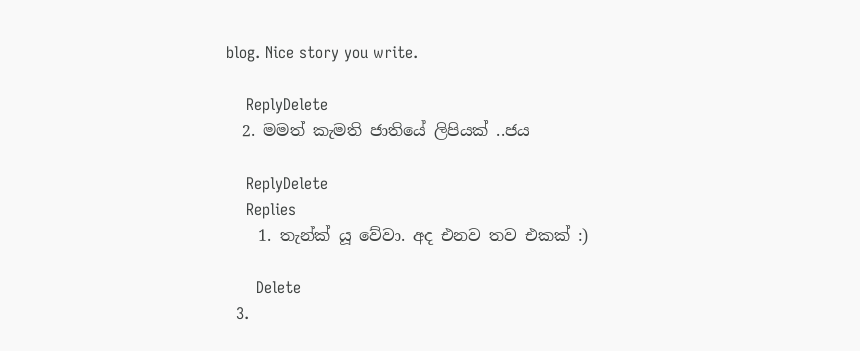blog. Nice story you write.

    ReplyDelete
  2. මමත් කැමති ජාතියේ ලිපියක් ..ජය

    ReplyDelete
    Replies
    1. තැන්ක් යූ වේවා. අද එනව තව එකක් :)

      Delete
  3.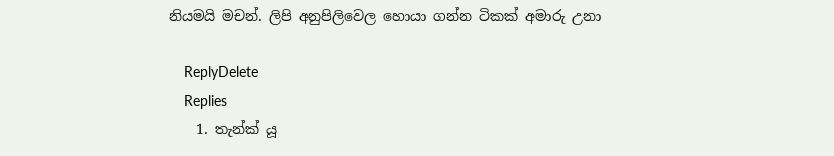නියමයි මචන්. ලිපි අනුපිලිවෙල හොයා ගන්න ටිකක් අමාරු උනා

    ReplyDelete
    Replies
    1. තැන්ක් යූ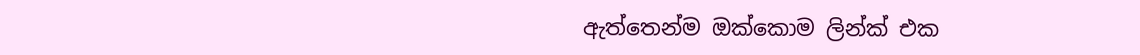ඇත්තෙන්ම ඔක්කොම ලින්ක් එක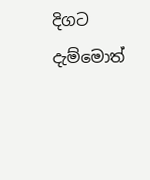දිගට දැම්මොත්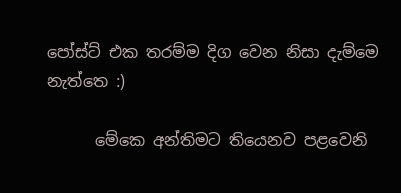පෝස්ට් එක තරම්ම දිග වෙන නිසා දැම්මෙ නැත්තෙ :)

      මේකෙ අන්තිමට තියෙනව පළවෙනි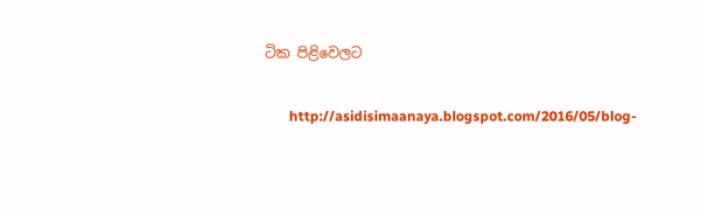ටික පිළිවෙලට

      http://asidisimaanaya.blogspot.com/2016/05/blog-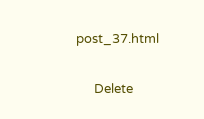post_37.html

      Delete